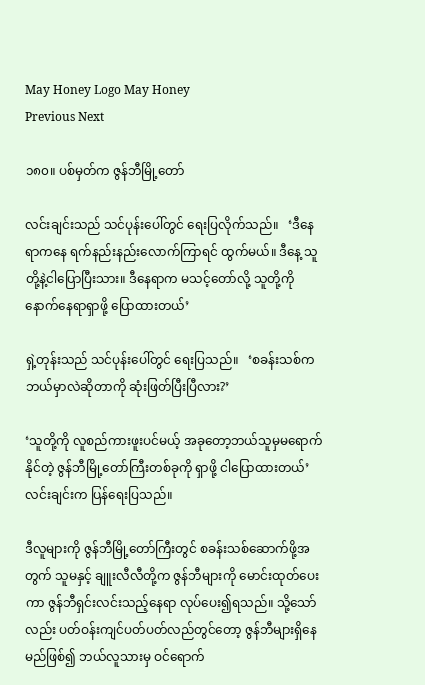May Honey Logo May Honey
Previous Next

၁၈၀။ ပစ်မှတ်က ဇွန်ဘီမြို့တော်

လင်းချင်းသည် သင်ပုန်းပေါ်တွင် ရေးပြလိုက်သည်။   ‘ဒီနေရာကနေ ရက်နည်းနည်းလောက်ကြာရင် ထွက်မယ်။ ဒီနေ့ သူတို့နဲ့ငါပြောပြီးသား။ ဒီနေရာက မသင့်တော်လို့ သူတို့ကို နောက်နေရာရှာဖို့ ပြောထားတယ်’

ရှဲ့တုန်းသည် သင်ပုန်းပေါ်တွင် ရေးပြသည်။   ‘စခန်းသစ်က ဘယ်မှာလဲဆိုတာကို ဆုံးဖြတ်ပြီးပြီလား?’

‘သူတို့ကို လူစည်ကားဖူးပင်မယ့် အခုတော့ဘယ်သူမှမရောက်နိုင်တဲ့ ဇွန်ဘီမြို့တော်ကြီးတစ်ခုကို ရှာဖို့ ငါပြောထားတယ်’   လင်းချင်းက ပြန်ရေးပြသည်။

ဒီလူများကို ဇွန်ဘီမြို့တော်ကြီးတွင် စခန်းသစ်ဆောက်ဖို့အတွက် သူမနှင့် ချူးလီလီတို့က ဇွန်ဘီများကို မောင်းထုတ်ပေးကာ ဇွန်ဘီရှင်းလင်းသည့်နေရာ လုပ်ပေး၍ရသည်။ သို့သော်လည်း ပတ်ဝန်းကျင်ပတ်ပတ်လည်တွင်တော့ ဇွန်ဘီများရှိနေမည်ဖြစ်၍ ဘယ်လူသားမှ ဝင်ရောက်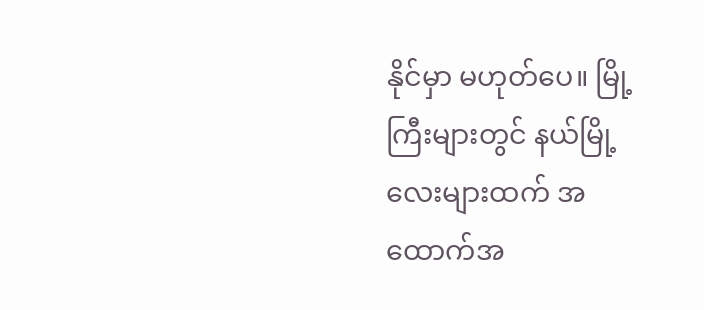နိုင်မှာ မဟုတ်ပေ။ မြို့ကြီးများတွင် နယ်မြို့လေးများထက် အထောက်အ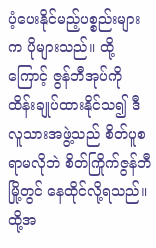ပံ့ပေးနိုင်မည့်ပစ္စည်းများက ပိုများသည်။ ထို့ကြောင့် ဇွန်ဘီအုပ်ကို ထိန်းချုပ်ထားနိုင်သ၍ ဒီလူသားအဖွဲ့သည် စိတ်ပူစရာမလိုဘဲ စိတ်ကြိုက်ဇွန်ဘီမြို့တွင် နေထိုင်လို့ရသည်။ ထို့အ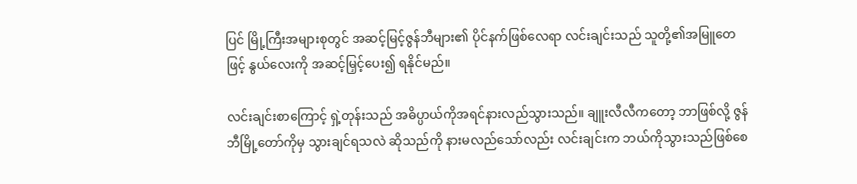ပြင် မြို့ကြီးအများစုတွင် အဆင့်မြင့်ဇွန်ဘီများ၏ ပိုင်နက်ဖြစ်လေရာ လင်းချင်းသည် သူတို့၏အမြူတေဖြင့် နွယ်လေးကို အဆင့်မြှင့်ပေး၍ ရနိုင်မည်။

လင်းချင်းစာကြောင့် ရှဲ့တုန်းသည် အဓိပ္ပာယ်ကိုအရင်နားလည်သွားသည်။ ချူးလီလီကတော့ ဘာဖြစ်လို့ ဇွန်ဘီမြို့တော်ကိုမှ သွားချင်ရသလဲ ဆိုသည်ကို နားမလည်သော်လည်း လင်းချင်းက ဘယ်ကိုသွားသည်ဖြစ်စေ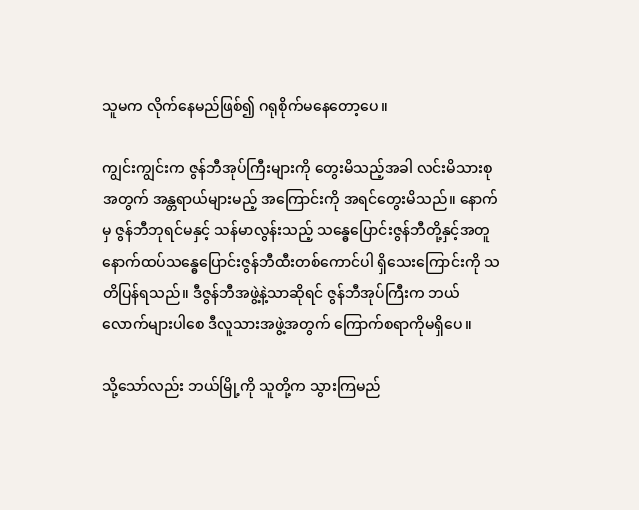သူမက လိုက်နေမည်ဖြစ်၍ ဂရုစိုက်မနေတော့ပေ။

ကျွင်းကျွင်းက ဇွန်ဘီအုပ်ကြီးများကို တွေးမိသည့်အခါ လင်းမိသားစုအတွက် အန္တရာယ်များမည့် အကြောင်းကို အရင်တွေးမိသည်။ နောက်မှ ဇွန်ဘီဘုရင်မနှင့် သန်မာလွန်းသည့် သန္ဓေပြောင်းဇွန်ဘီတို့နှင့်အတူ နောက်ထပ်သန္ဓေပြောင်းဇွန်ဘီထီးတစ်ကောင်ပါ ရှိသေးကြောင်းကို သတိပြန်ရသည်။ ဒီဇွန်ဘီအဖွဲ့နဲ့သာဆိုရင် ဇွန်ဘီအုပ်ကြီးက ဘယ်လောက်များပါစေ ဒီလူသားအဖွဲ့အတွက် ကြောက်စရာကိုမရှိပေ။

သို့သော်လည်း ဘယ်မြို့ကို သူတို့က သွားကြမည်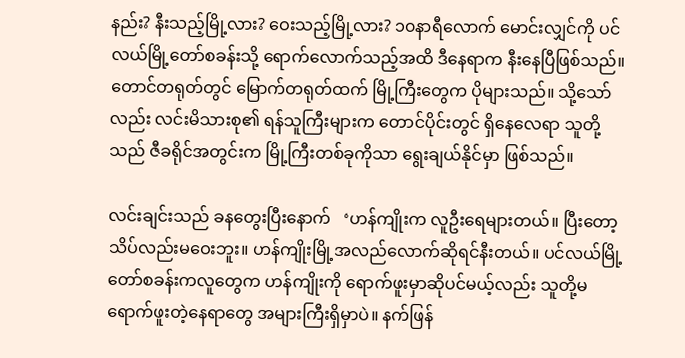နည်း? နီးသည့်မြို့လား? ဝေးသည့်မြို့လား? ၁၀နာရီလောက် မောင်းလျှင်ကို ပင်လယ်မြို့တော်စခန်းသို့ ရောက်လောက်သည့်အထိ ဒီနေရာက နီးနေပြီဖြစ်သည်။ တောင်တရုတ်တွင် မြောက်တရုတ်ထက် မြို့ကြီးတွေက ပိုများသည်။ သို့သော်လည်း လင်းမိသားစု၏ ရန်သူကြီးများက တောင်ပိုင်းတွင် ရှိနေလေရာ သူတို့သည် ဇီခရိုင်အတွင်းက မြို့ကြီးတစ်ခုကိုသာ ရွေးချယ်နိုင်မှာ ဖြစ်သည်။

လင်းချင်းသည် ခနတွေးပြီးနောက်   ‘ဟန်ကျိုးက လူဦးရေများတယ်။ ပြီးတော့ သိပ်လည်းမဝေးဘူး။ ဟန်ကျိုးမြို့အလည်လောက်ဆိုရင်နီးတယ်။ ပင်လယ်မြို့တော်စခန်းကလူတွေက ဟန်ကျိုးကို ရောက်ဖူးမှာဆိုပင်မယ့်လည်း သူတို့မရောက်ဖူးတဲ့နေရာတွေ အများကြီးရှိမှာပဲ။ နက်ဖြန်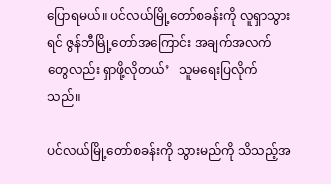ပြောရမယ်။ ပင်လယ်မြို့တော်စခန်းကို လူရှာသွားရင် ဇွန်ဘီမြို့တော်အကြောင်း အချက်အလက်တွေလည်း ရှာဖို့လိုတယ်’   သူမရေးပြလိုက်သည်။

ပင်လယ်မြို့တော်စခန်းကို သွားမည်ကို သိသည့်အ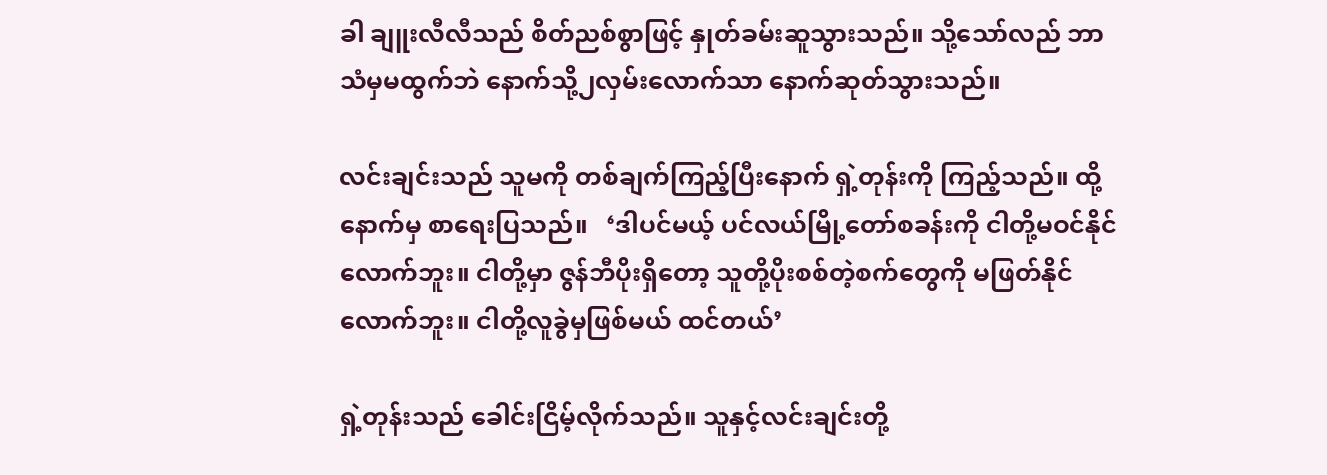ခါ ချူးလီလီသည် စိတ်ညစ်စွာဖြင့် နှုတ်ခမ်းဆူသွားသည်။ သို့သော်လည် ဘာသံမှမထွက်ဘဲ နောက်သို့၂လှမ်းလောက်သာ နောက်ဆုတ်သွားသည်။

လင်းချင်းသည် သူမကို တစ်ချက်ကြည့်ပြီးနောက် ရှဲ့တုန်းကို ကြည့်သည်။ ထို့နောက်မှ စာရေးပြသည်။   ‘ဒါပင်မယ့် ပင်လယ်မြို့တော်စခန်းကို ငါတို့မဝင်နိုင်လောက်ဘူး။ ငါတို့မှာ ဇွန်ဘီပိုးရှိတော့ သူတို့ပိုးစစ်တဲ့စက်တွေကို မဖြတ်နိုင်လောက်ဘူး။ ငါတို့လူခွဲမှဖြစ်မယ် ထင်တယ်’

ရှဲ့တုန်းသည် ခေါင်းငြိမ့်လိုက်သည်။ သူနှင့်လင်းချင်းတို့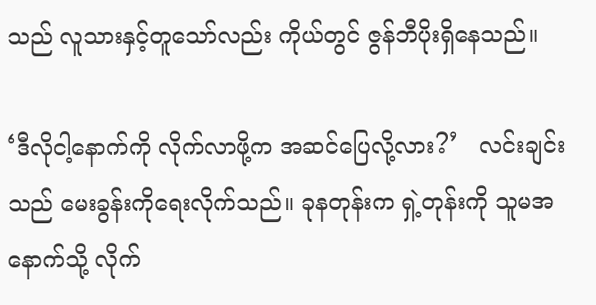သည် လူသားနှင့်တူသော်လည်း ကိုယ်တွင် ဇွန်ဘီပိုးရှိနေသည်။

‘ဒီလိုငါ့နောက်ကို လိုက်လာဖို့က အဆင်ပြေလို့လား?’   လင်းချင်းသည် မေးခွန်းကိုရေးလိုက်သည်။ ခုနတုန်းက ရှဲ့တုန်းကို သူမအနောက်သို့ လိုက်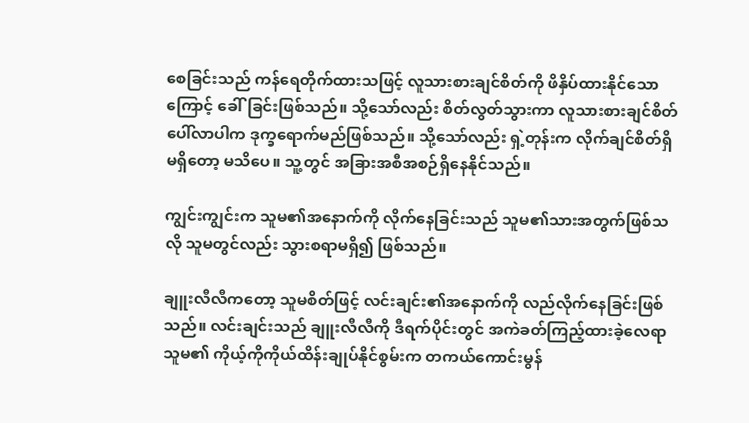စေခြင်းသည် ကန်ရေတိုက်ထားသဖြင့် လူသားစားချင်စိတ်ကို ဖိနှိပ်ထားနိုင်သောကြောင့် ခေါ်ခြင်းဖြစ်သည်။ သို့သော်လည်း စိတ်လွတ်သွားကာ လူသားစားချင်စိတ်ပေါ်လာပါက ဒုက္ခရောက်မည်ဖြစ်သည်။ သို့သော်လည်း ရှဲ့တုန်းက လိုက်ချင်စိတ်ရှိမရှိတော့ မသိပေ။ သူ့တွင် အခြားအစီအစဉ်ရှိနေနိုင်သည်။

ကျွင်းကျွင်းက သူမ၏အနောက်ကို လိုက်နေခြင်းသည် သူမ၏သားအတွက်ဖြစ်သလို သူမတွင်လည်း သွားစရာမရှိ၍ ဖြစ်သည်။

ချူးလီလီကတော့ သူမစိတ်ဖြင့် လင်းချင်း၏အနောက်ကို လည်လိုက်နေခြင်းဖြစ်သည်။ လင်းချင်းသည် ချူးလီလီကို ဒီရက်ပိုင်းတွင် အကဲခတ်ကြည့်ထားခဲ့လေရာ သူမ၏ ကိုယ့်ကိုကိုယ်ထိန်းချုပ်နိုင်စွမ်းက တကယ်ကောင်းမွန်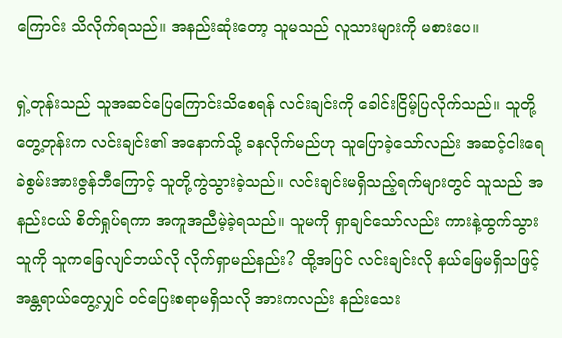ကြောင်း သိလိုက်ရသည်။ အနည်းဆုံးတော့ သူမသည် လူသားများကို မစားပေ။

ရှဲ့တုန်းသည် သူအဆင်ပြေကြောင်းသိစေရန် လင်းချင်းကို ခေါင်းငြိမ့်ပြလိုက်သည်။ သူတို့တွေ့တုန်းက လင်းချင်း၏ အနောက်သို့ ခနလိုက်မည်ဟု သူပြောခဲ့သော်လည်း အဆင့်ငါးရေခဲစွမ်းအားဇွန်ဘီကြောင့် သူတို့ကွဲသွားခဲ့သည်။ လင်းချင်းမရှိသည့်ရက်များတွင် သူသည် အနည်းငယ် စိတ်ရှုပ်ရကာ အကူအညီမဲ့ခဲ့ရသည်။ သူမကို ရှာချင်သော်လည်း ကားနဲ့ထွက်သွားသူကို သူကခြေလျင်ဘယ်လို လိုက်ရှာမည်နည်း? ထို့အပြင် လင်းချင်းလို နယ်မြေမရှိသဖြင့် အန္တရာယ်တွေ့လျှင် ဝင်ပြေးစရာမရှိသလို အားကလည်း နည်းသေး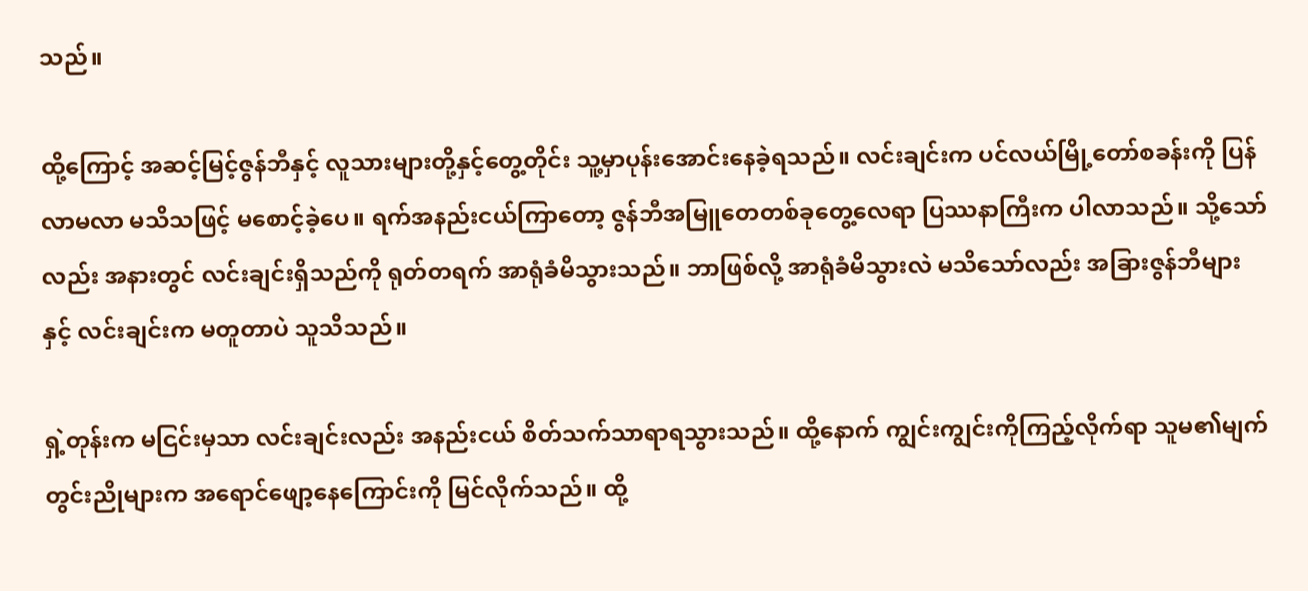သည်။

ထို့ကြောင့် အဆင့်မြင့်ဇွန်ဘီနှင့် လူသားများတို့နှင့်တွေ့တိုင်း သူ့မှာပုန်းအောင်းနေခဲ့ရသည်။ လင်းချင်းက ပင်လယ်မြို့တော်စခန်းကို ပြန်လာမလာ မသိသဖြင့် မစောင့်ခဲ့ပေ။ ရက်အနည်းငယ်ကြာတော့ ဇွန်ဘီအမြူတေတစ်ခုတွေ့လေရာ ပြဿနာကြီးက ပါလာသည်။ သို့သော်လည်း အနားတွင် လင်းချင်းရှိသည်ကို ရုတ်တရက် အာရုံခံမိသွားသည်။ ဘာဖြစ်လို့ အာရုံခံမိသွားလဲ မသိသော်လည်း အခြားဇွန်ဘီများနှင့် လင်းချင်းက မတူတာပဲ သူသိသည်။

ရှဲ့တုန်းက မငြင်းမှသာ လင်းချင်းလည်း အနည်းငယ် စိတ်သက်သာရာရသွားသည်။ ထို့နောက် ကျွင်းကျွင်းကိုကြည့်လိုက်ရာ သူမ၏မျက်တွင်းညိုများက အရောင်ဖျော့နေကြောင်းကို မြင်လိုက်သည်။ ထို့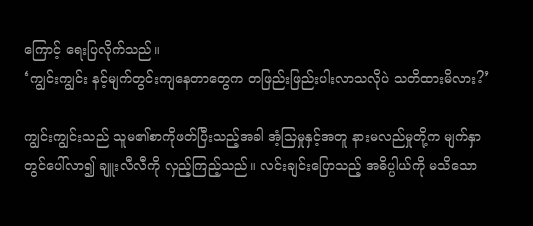ကြောင့် ရေးပြလိုက်သည်။
‘ကျွင်းကျွင်း နင့်မျက်တွင်းကျနေတာတွေက တဖြည်းဖြည်းပါးလာသလိုပဲ သတိထားမိလား?’

ကျွင်းကျွင်းသည် သူမ၏စာကိုဖတ်ပြီးသည့်အခါ အံ့သြမှုနှင့်အတူ နားမလည်မှုတို့က မျက်နှာတွင်ပေါ်လာ၍ ချူးလီလီကို လှည့်ကြည့်သည်။ လင်းချင်းပြောသည့် အဓိပ္ပါယ်ကို မသိသော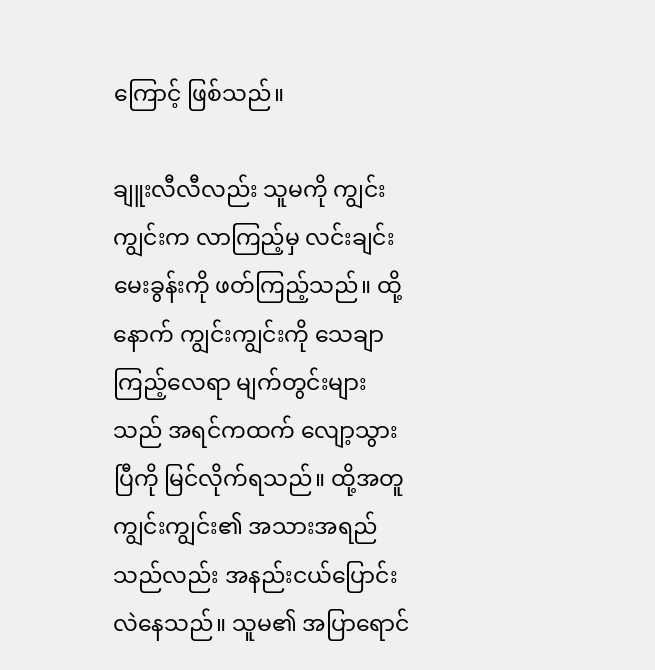ကြောင့် ဖြစ်သည်။

ချူးလီလီလည်း သူမကို ကျွင်းကျွင်းက လာကြည့်မှ လင်းချင်းမေးခွန်းကို ဖတ်ကြည့်သည်။ ထို့နောက် ကျွင်းကျွင်းကို သေချာကြည့်လေရာ မျက်တွင်းများသည် အရင်ကထက် လျော့သွားပြီကို မြင်လိုက်ရသည်။ ထို့အတူ ကျွင်းကျွင်း၏ အသားအရည်သည်လည်း အနည်းငယ်ပြောင်းလဲနေသည်။ သူမ၏ အပြာရောင်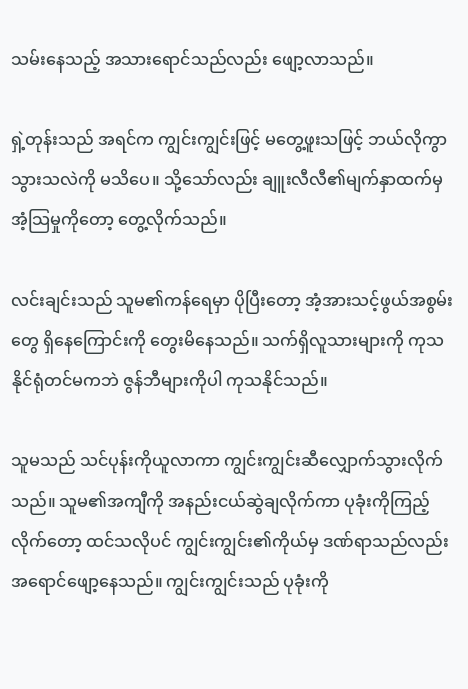သမ်းနေသည့် အသားရောင်သည်လည်း ဖျော့လာသည်။

ရှဲ့တုန်းသည် အရင်က ကျွင်းကျွင်းဖြင့် မတွေ့ဖူးသဖြင့် ဘယ်လိုကွာသွားသလဲကို မသိပေ။ သို့သော်လည်း ချူးလီလီ၏မျက်နှာထက်မှ အံ့သြမှုကိုတော့ တွေ့လိုက်သည်။

လင်းချင်းသည် သူမ၏ကန်ရေမှာ ပိုပြီးတော့ အံ့အားသင့်ဖွယ်အစွမ်းတွေ ရှိနေကြောင်းကို တွေးမိနေသည်။ သက်ရှိလူသားများကို ကုသနိုင်ရုံတင်မကဘဲ ဇွန်ဘီများကိုပါ ကုသနိုင်သည်။

သူမသည် သင်ပုန်းကိုယူလာကာ ကျွင်းကျွင်းဆီလျှောက်သွားလိုက်သည်။ သူမ၏အကျီကို အနည်းငယ်ဆွဲချလိုက်ကာ ပုခုံးကိုကြည့်လိုက်တော့ ထင်သလိုပင် ကျွင်းကျွင်း၏ကိုယ်မှ ဒဏ်ရာသည်လည်း အရောင်ဖျော့နေသည်။ ကျွင်းကျွင်းသည် ပုခုံးကို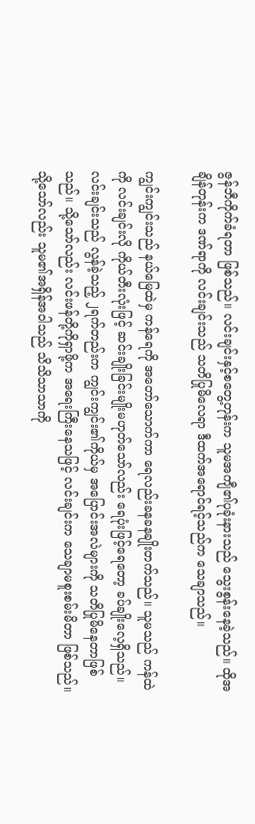ဇွန်ဘီကိုက်ခံရတာ ဖြစ်သည်။ လင်းချင်းနှင့်စတွေ့တုန်းက သူမအကျီ၏ပုခုံးနားသည် သွေးစွန်းနေခဲ့သည်။ ထိုအချိန်တုန်းက ဒဏ်ရာကို လင်းချင်းသည် သတိပြုမိလေရာ ဒီထက်အရောင်ရင့်သည်က သေချာသည်။

ကျွင်းကျွင်းသည် နယ်မြေထဲမှ ကန်ရေကို အတော်သောက်ကာ ရေလည်းခနခနချိုးတက်သည်။ သူမသည် ကန်ထဲကို လင်းချင်းလို ကိုယ်တီးလုံးဖြင့် ဆင်းချိုးခြင်းမျိုးမဟုတ်သော်လည်း ရေပုံးဖြင့်ရေတော့ ခပ်ချိုးလေ့ရှိသည်။ လင်းချင်းသည် လွန်ခဲ့သည့် ၂ရက်တည်းက ကျွင်းကျွင်း၏ကိုယ်မှ အပြောင်းအလဲများကို သတိပြုမိနေတာဖြစ်သည်။ သို့သော်လည်း လင်းဖန်တို့ကိုရှာဖို့က အရေးကြီးနေသဖြင့် လင်းချင်းက သေချာမစူးစမ်းမိတာ ဖြစ်သည်။ သို့သော်လည်း သူမ၏အရှိန်အဝါသည် သိသိသာသာကို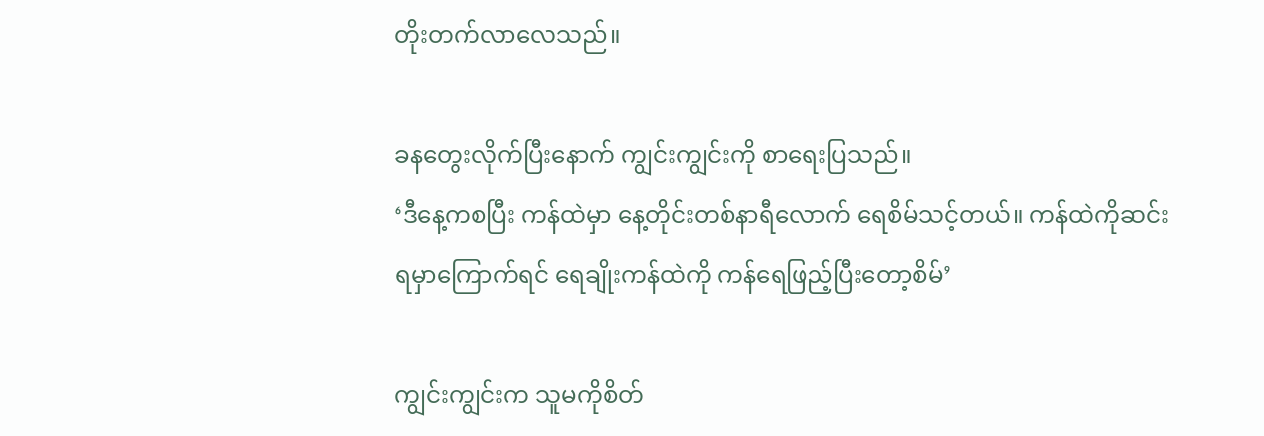တိုးတက်လာလေသည်။

ခနတွေးလိုက်ပြီးနောက် ကျွင်းကျွင်းကို စာရေးပြသည်။
‘ဒီနေ့ကစပြီး ကန်ထဲမှာ နေ့တိုင်းတစ်နာရီလောက် ရေစိမ်သင့်တယ်။ ကန်ထဲကိုဆင်းရမှာကြောက်ရင် ရေချိုးကန်ထဲကို ကန်ရေဖြည့်ပြီးတော့စိမ်’

ကျွင်းကျွင်းက သူမကိုစိတ်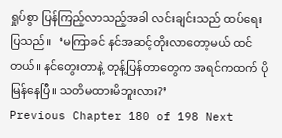ရှုပ်စွာ ပြန်ကြည့်လာသည့်အခါ လင်းချင်းသည် ထပ်ရေးပြသည်။   ‘မကြာခင် နင်အဆင့်တိုးလာတော့မယ် ထင်တယ်။ နင်တွေးတာနဲ့ တုန့်ပြန်တာတွေက အရင်ကထက် ပိုမြန်နေပြီ။ သတိမထားမိဘူးလား?’
Previous Chapter 180 of 198 Next